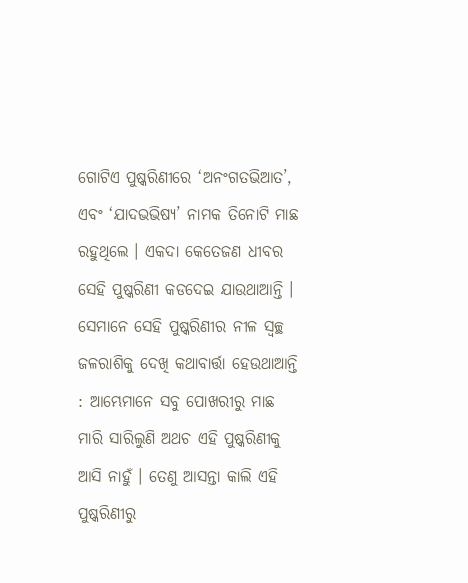ଗୋଟିଏ ପୁଷ୍କରିଣୀରେ ‘ଅନଂଗତଭିଆତ’, ଏବଂ ‘ଯାଦଭଭିଷ୍ୟ’ ନାମକ ତିନୋଟି ମାଛ ରହୁଥିଲେ । ଏକଦା କେତେଜଣ ଧୀବର ସେହି ପୁଷ୍କରିଣୀ କଡଦେଇ ଯାଉଥାଆନ୍ତି । ସେମାନେ ସେହି ପୁଷ୍କରିଣୀର ନୀଳ ସ୍ୱଚ୍ଛ ଜଳରାଶିକୁ ଦେଖି କଥାବାର୍ତ୍ତା ହେଉଥାଆନ୍ତି : ଆମ୍ଭେମାନେ ସବୁ ପୋଖରୀରୁ ମାଛ ମାରି ସାରିଲୁଣି ଅଥଚ ଏହି ପୁଷ୍କରିଣୀକୁ ଆସି ନାହୁଁ । ତେଣୁ ଆସନ୍ତା କାଲି ଏହି ପୁଷ୍କରିଣୀରୁ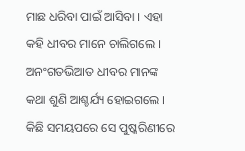ମାଛ ଧରିବା ପାଇଁ ଆସିବା । ଏହା କହି ଧୀବର ମାନେ ଚାଲିଗଲେ ।
ଅନଂଗତଭିଆତ ଧୀବର ମାନଙ୍କ କଥା ଶୁଣି ଆଶ୍ଚର୍ଯ୍ୟ ହୋଇଗଲେ । କିଛି ସମୟପରେ ସେ ପୁଷ୍କରିଣୀରେ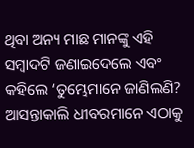ଥିବା ଅନ୍ୟ ମାଛ ମାନଙ୍କୁ ଏହି ସମ୍ବାଦଟି ଜଣାଇଦେଲେ ଏବଂ କହିଲେ ‘ତୁମ୍ଭେମାନେ ଜାଣିଲଣି? ଆସନ୍ତାକାଲି ଧୀବରମାନେ ଏଠାକୁ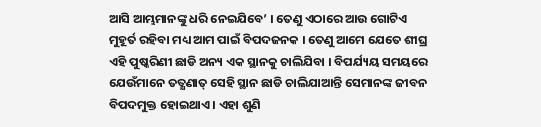ଆସି ଆମ୍ଭମାନଙ୍କୁ ଧରି ନେଇଯିବେ’ । ତେଣୁ ଏଠାରେ ଆଉ ଗୋଟିଏ ମୁହୂର୍ତ ରହିବା ମଧ୍ୟ ଆମ ପାଇଁ ବିପଦଜନକ । ତେଣୁ ଆମେ ଯେତେ ଶୀଘ୍ର ଏହି ପୁଷ୍କରିଣୀ ଛାଡି ଅନ୍ୟ ଏକ ସ୍ଥାନକୁ ଚାଲିଯିବା । ବିପର୍ଯ୍ୟୟ ସମୟରେ ଯେଉଁମାନେ ତତ୍କ୍ଷଣାତ୍ ସେହି ସ୍ଥାନ ଛାଡି ଚାଲିଯାଆନ୍ତି ସେମାନଙ୍କ ଜୀବନ ବିପଦମୁକ୍ତ ହୋଇଥାଏ । ଏହା ଶୁଣି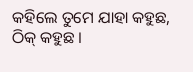କହିଲେ ତୁମେ ଯାହା କହୁଛ, ଠିକ୍ କହୁଛ ।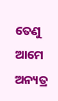ତେଣୁ ଆମେ ଅନ୍ୟତ୍ର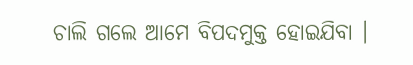ଚାଲି ଗଲେ ଆମେ ବିପଦମୁକ୍ତ ହୋଇଯିବା ।